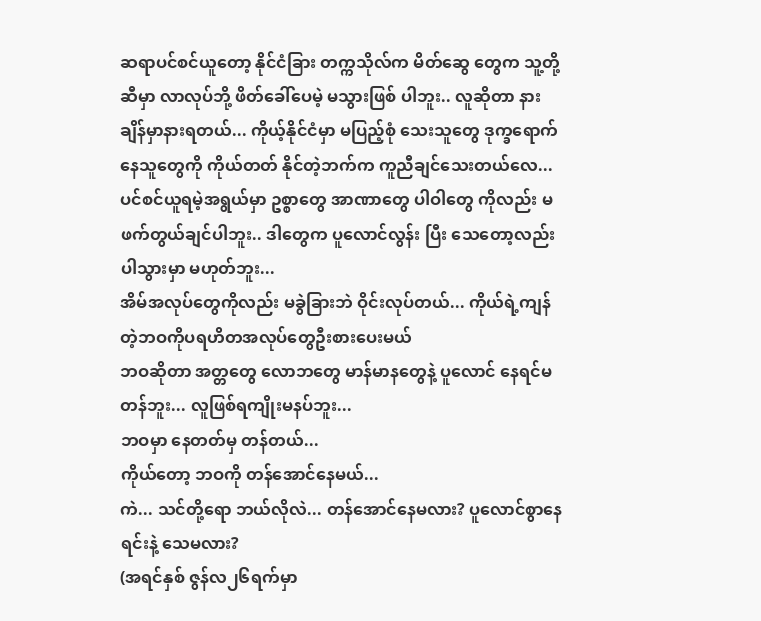ဆရာပင်စင်ယူတော့ နိုင်ငံခြား တက္ကသိုလ်က မိတ်ဆွေ တွေက သူ့တို့ဆီမှာ လာလုပ်ဘို့ ဖိတ်ခေါ်ပေမဲ့ မသွားဖြစ် ပါဘူး.. လူဆိုတာ နားချိန်မှာနားရတယ်... ကိုယ့်နိုင်ငံမှာ မပြည့်စုံ သေးသူတွေ ဒုက္ခရောက်နေသူတွေကို ကိုယ်တတ် နိုင်တဲ့ဘက်က ကူညီချင်သေးတယ်လေ...
ပင်စင်ယူရမဲ့အရွယ်မှာ ဥစ္စာတွေ အာဏာတွေ ပါဝါတွေ ကိုလည်း မဖက်တွယ်ချင်ပါဘူး.. ဒါတွေက ပူလောင်လွန်း ပြီး သေတော့လည်း ပါသွားမှာ မဟုတ်ဘူး...
အိမ်အလုပ်တွေကိုလည်း မခွဲခြားဘဲ ဝိုင်းလုပ်တယ်... ကိုယ်ရဲ့ကျန်တဲ့ဘဝကိုပရဟိတအလုပ်တွေဦးစားပေးမယ်
ဘဝဆိုတာ အတ္တတွေ လောဘတွေ မာန်မာနတွေနဲ့ ပူလောင် နေရင်မတန်ဘူး... လူဖြစ်ရကျိုးမနပ်ဘူး...
ဘဝမှာ နေတတ်မှ တန်တယ်...
ကိုယ်တော့ ဘဝကို တန်အောင်နေမယ်...
ကဲ... သင်တို့ရော ဘယ်လိုလဲ... တန်အောင်နေမလား? ပူလောင်စွာနေရင်းနဲ့ သေမလား?
(အရင်နှစ် ဇွန်လ၂၆ရက်မှာ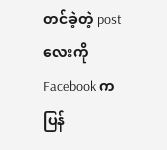တင်ခဲ့တဲ့ postလေးကို Facebook ကပြန်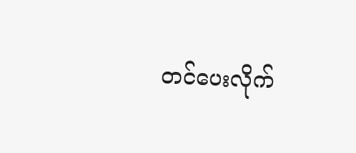တင်ပေးလိုက်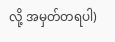လို့ အမှတ်တရပါ)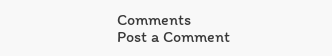Comments
Post a Comment